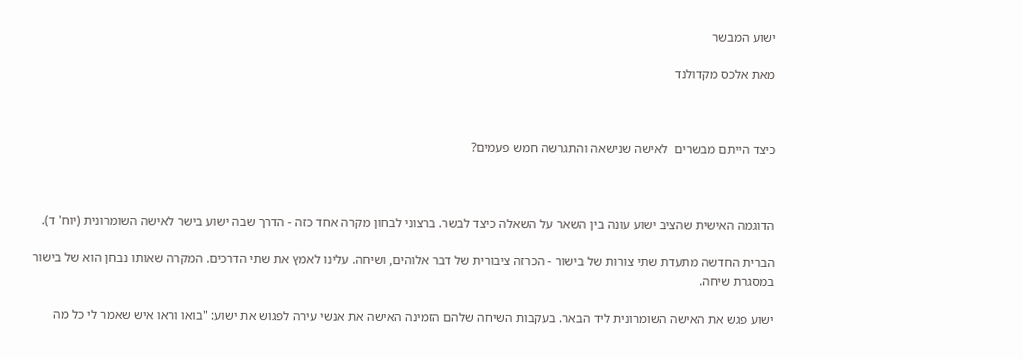ישוע המבשר

מאת אלכס מקדולנד



כיצד הייתם מבשרים  לאישה שנישאה והתגרשה חמש פעמים?



הדוגמה האישית שהציב ישוע עונה בין השאר על השאלה כיצד לבשר. ברצוני לבחון מקרה אחד כזה - הדרך שבה ישוע בישר לאישה השומרונית (יוח' ד).

הברית החדשה מתעדת שתי צורות של בישור - הכרזה ציבורית של דבר אלוהים, ושיחה. עלינו לאמץ את שתי הדרכים. המקרה שאותו נבחן הוא של בישור במסגרת שיחה.

ישוע פגש את האישה השומרונית ליד הבאר. בעקבות השיחה שלהם הזמינה האישה את אנשי עירה לפגוש את ישוע: "בואו וראו איש שאמר לי כל מה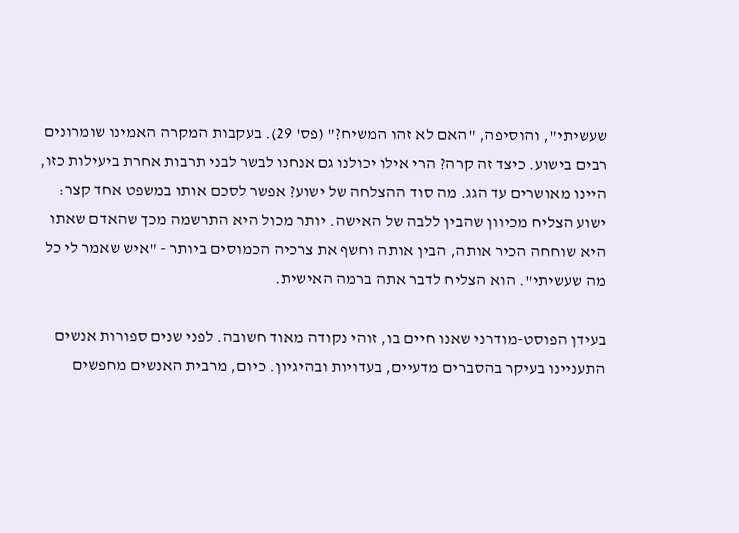שעשיתי", והוסיפה, "האם לא זהו המשיח?" (פס' 29). בעקבות המקרה האמינו שומרונים רבים בישוע. כיצד זה קרה? הרי אילו יכולנו גם אנחנו לבשר לבני תרבות אחרת ביעילות כזו, היינו מאושרים עד הגג. מה סוד ההצלחה של ישוע? אפשר לסכם אותו במשפט אחד קצר: ישוע הצליח מכיוון שהבין ללבה של האישה. יותר מכול היא התרשמה מכך שהאדם שאתו היא שוחחה הכיר אותה, הבין אותה וחשף את צרכיה הכמוסים ביותר - "איש שאמר לי כל מה שעשיתי". הוא הצליח לדבר אתה ברמה האישית.

בעידן הפוסט-מודרני שאנו חיים בו, זוהי נקודה מאוד חשובה. לפני שנים ספורות אנשים התעניינו בעיקר בהסברים מדעיים, בעדויות ובהיגיון. כיום, מרבית האנשים מחפשים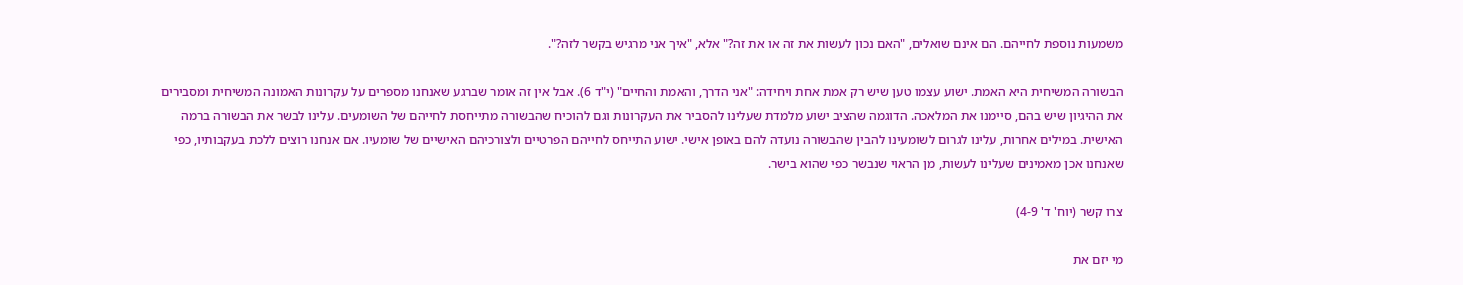משמעות נוספת לחייהם. הם אינם שואלים, "האם נכון לעשות את זה או את זה?" אלא, "איך אני מרגיש בקשר לזה?".

הבשורה המשיחית היא האמת. ישוע עצמו טען שיש רק אמת אחת ויחידה: "אני הדרך, והאמת והחיים" (י"ד 6). אבל אין זה אומר שברגע שאנחנו מספרים על עקרונות האמונה המשיחית ומסבירים את ההיגיון שיש בהם, סיימנו את המלאכה. הדוגמה שהציב ישוע מלמדת שעלינו להסביר את העקרונות וגם להוכיח שהבשורה מתייחסת לחייהם של השומעים. עלינו לבשר את הבשורה ברמה האישית. במילים אחרות, עלינו לגרום לשומעינו להבין שהבשורה נועדה להם באופן אישי. ישוע התייחס לחייהם הפרטיים ולצורכיהם האישיים של שומעיו. אם אנחנו רוצים ללכת בעקבותיו, כפי שאנחנו אכן מאמינים שעלינו לעשות, מן הראוי שנבשר כפי שהוא בישר.

צרו קשר (יוח' ד' 4-9)

מי יזם את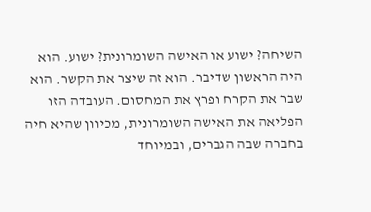השיחה? ישוע או האישה השומרונית? ישוע. הוא היה הראשון שדיבר. הוא זה שיצר את הקשר. הוא שבר את הקרח ופרץ את המחסום. העובדה הזו הפליאה את האישה השומרונית, מכיוון שהיא חיה בחברה שבה הגברים, ובמיוחד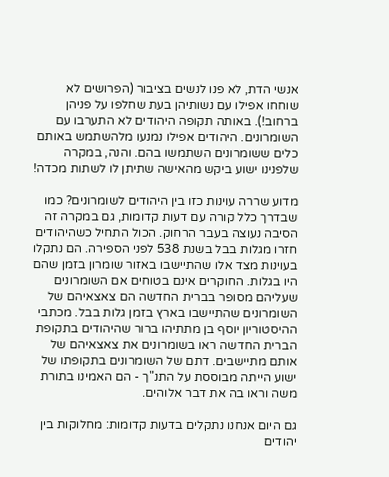אנשי הדת, לא פנו לנשים בציבור (הפרושים לא שוחחו אפילו עם נשותיהן בעת שחלפו על פניהן ברחוב!). באותה תקופה היהודים לא התערבו עם השומרונים. היהודים אפילו נמנעו מלהשתמש באותם כלים ששומרונים השתמשו בהם. והנה, במקרה שלפנינו ישוע ביקש מהאישה שתיתן לו לשתות מכדה!

מדוע שררה עוינות כזו בין היהודים לשומרונים? כמו שבדרך כלל קורה עם דעות קדומות, גם במקרה זה הסיבה נעוצה בעבר הרחוק. הכול התחיל כשהיהודים חזרו מגלות בבל בשנת 538 לפני הספירה. הם נתקלו בעוינות מצד אלו שהתיישבו באזור שומרון בזמן שהם היו בגלות. החוקרים אינם בטוחים אם השומרונים שעליהם מסופר בברית החדשה הם צאצאיהם של השומרונים שהתיישבו בארץ בזמן גלות בבל. מכתבי ההיסטוריון יוסף בן מתתיהו ברור שהיהודים בתקופת הברית החדשה ראו בשומרונים את צאצאיהם של אותם מתיישבים. דתם של השומרונים בתקופתו של ישוע הייתה מבוססת על התנ"ך - הם האמינו בתורת משה וראו בה את דבר אלוהים.

גם היום אנחנו נתקלים בדעות קדומות: מחלוקות בין יהודים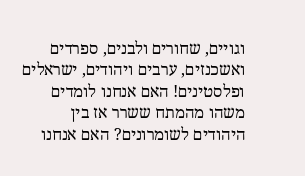וגויים, שחורים ולבנים, ספרדים ואשכנזים, ערבים ויהודים, ישראלים ופלסטינים! האם אנחנו לומדים משהו מהמתח ששרר אז בין היהודים לשומרונים? האם אנחנו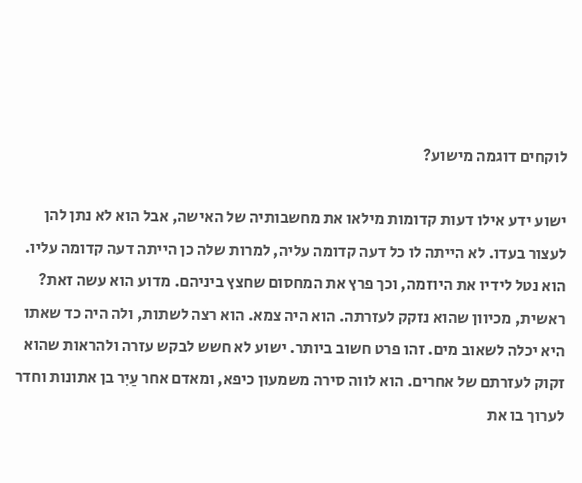לוקחים דוגמה מישוע?

ישוע ידע אילו דעות קדומות מילאו את מחשבותיה של האישה, אבל הוא לא נתן להן לעצור בעדו. לא הייתה לו כל דעה קדומה עליה, למרות שלה כן הייתה דעה קדומה עליו. הוא נטל לידיו את היוזמה, וכך פרץ את המחסום שחצץ ביניהם. מדוע הוא עשה זאת? ראשית, מכיוון שהוא נזקק לעזרתה. הוא היה צמא. הוא רצה לשתות, ולה היה כד שאתו היא יכלה לשאוב מים. זהו פרט חשוב ביותר. ישוע לא חשש לבקש עזרה ולהראות שהוא זקוק לעזרתם של אחרים. הוא לווה סירה משמעון כיפא, ומאדם אחר עַיִר בן אתונות וחדר לערוך בו את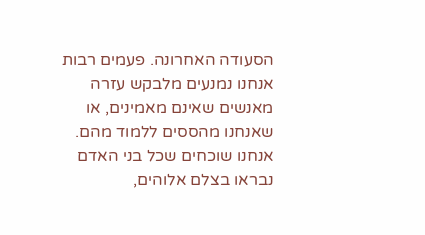הסעודה האחרונה. פעמים רבות אנחנו נמנעים מלבקש עזרה מאנשים שאינם מאמינים, או שאנחנו מהססים ללמוד מהם. אנחנו שוכחים שכל בני האדם נבראו בצלם אלוהים,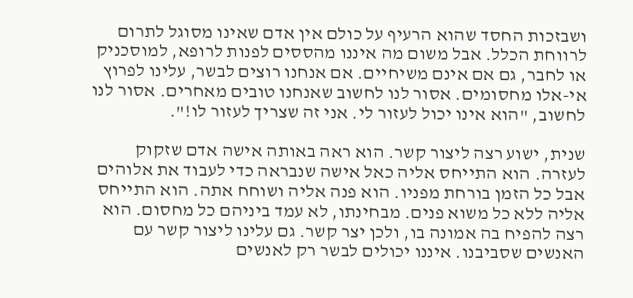ושבזכות החסד שהוא הרעיף על כולם אין אדם שאינו מסוגל לתרום לרווחת הכלל. אבל משום מה איננו מהססים לפנות לרופא, למוסכניק או לחבר, גם אם אינם משיחיים. אם אנחנו רוצים לבשר, עלינו לפרוץ אי-אלו מחסומים. אסור לנו לחשוב שאנחנו טובים מאחרים. אסור לנו לחשוב, "הוא אינו יכול לעזור לי. אני זה שצריך לעזור לו!".

שנית, ישוע רצה ליצור קשר. הוא ראה באותה אישה אדם שזקוק לעזרה. הוא התייחס אליה כאל אישה שנבראה כדי לעבוד את אלוהים אבל כל הזמן בורחת מפניו. הוא פנה אליה ושוחח אתה. הוא התייחס אליה ללא כל משוא פנים. מבחינתו, לא עמד ביניהם כל מחסום. הוא רצה להפיח בה אמונה בו, ולכן יצר קשר. גם עלינו ליצור קשר עם האנשים שסביבנו. איננו יכולים לבשר רק לאנשים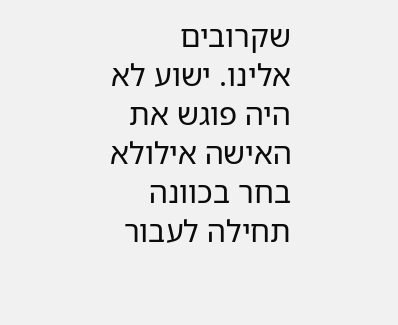שקרובים אלינו. ישוע לא היה פוגש את האישה אילולא בחר בכוונה תחילה לעבור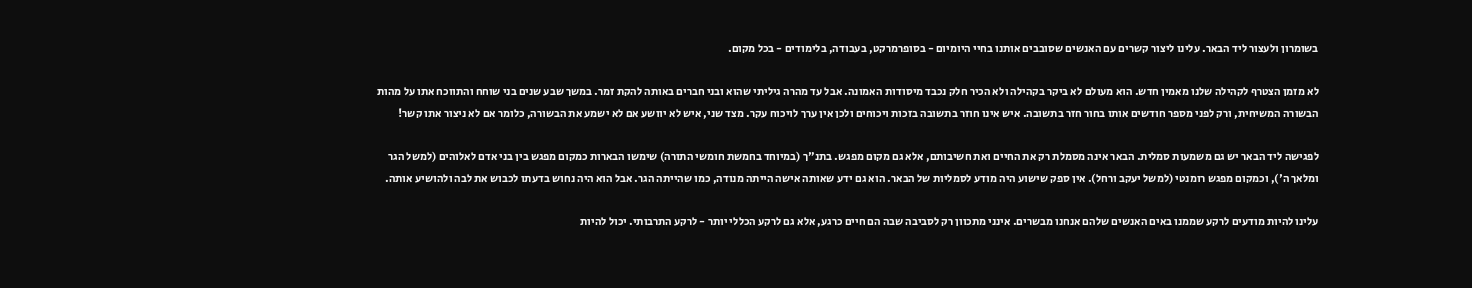בשומרון ולעצור ליד הבאר. עלינו ליצור קשרים עם האנשים שסובבים אותנו בחיי היומיום - בסופרמרקט, בעבודה, בלימודים - בכל מקום.

לא מזמן הצטרף לקהילה שלנו מאמין חדש. הוא מעולם לא ביקר בקהילה ולא הכיר חלק נכבד מיסודות האמונה. אבל עד מהרה גיליתי שהוא ובני חברים באותה להקת זמר. במשך שבע שנים בני שוחח והתווכח אתו על מהות הבשורה המשיחית, ורק לפני מספר חודשים אותו בחור חזר בתשובה. איש אינו חוזר בתשובה בזכות ויכוחים ולכן אין ערך לויכוח עקר. מצד שני, איש לא יוושע אם לא ישמע את הבשורה, כלומר אם לא ניצור אתו קשר!

לפגישה ליד הבאר יש גם משמעות סמלית. הבאר אינה מסמלת רק את החיים ואת חשיבותם, אלא גם מקום מפגש. בתנ"ך (במיוחד בחמשת חומשי התורה) שימשו הבארות כמקום מפגש בין בני אדם לאלוהים (למשל הגר ומלאך ה'), וכמקום מפגש רומנטי (למשל יעקב ורחל). אין ספק שישוע היה מודע לסמליות של הבאר. הוא גם ידע שאותה אישה הייתה מנודה, כמו שהייתה הגר. אבל הוא היה נחוש בדעתו לכבוש את לבה ולהושיע אותה.

עלינו להיות מודעים לרקע שממנו באים האנשים שלהם אנחנו מבשרים. אינני מתכוון רק לסביבה שבה הם חיים כרגע, אלא גם לרקע הכללי יותר - לרקע התרבותי. יכול להיות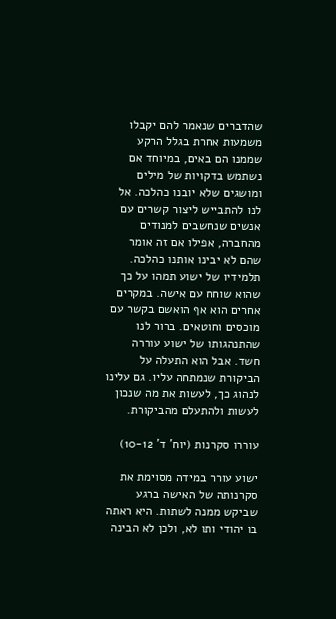שהדברים שנאמר להם יקבלו משמעות אחרת בגלל הרקע שממנו הם באים, במיוחד אם נשתמש בדקויות של מילים ומושגים שלא יובנו כהלכה. אל לנו להתבייש ליצור קשרים עם אנשים שנחשבים למנודים מהחברה, אפילו אם זה אומר שהם לא יבינו אותנו כהלכה. תלמידיו של ישוע תמהו על כך שהוא שוחח עם אישה. במקרים אחרים הוא אף הואשם בקשר עם מוכסים וחוטאים. ברור לנו שהתנהגותו של ישוע עוררה חשד. אבל הוא התעלה על הביקורת שנמתחה עליו. גם עלינו לנהוג כך, לעשות את מה שנכון לעשות ולהתעלם מהביקורת.

עוררו סקרנות (יוח' ד' 10-12)

ישוע עורר במידה מסוימת את סקרנותה של האישה ברגע שביקש ממנה לשתות. היא ראתה בו יהודי ותו לא, ולכן לא הבינה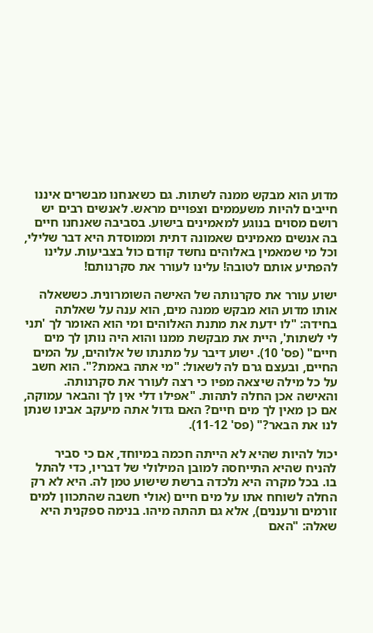מדוע הוא מבקש ממנה לשתות. גם כשאנחנו מבשרים איננו חייבים להיות משעממים וצפויים מראש. לאנשים רבים יש רושם מסוים בנוגע למאמינים בישוע. בסביבה שאנחנו חיים בה אנשים מאמינים שאמונה דתית וממוסדת היא דבר שלילי, וכל מי שמאמין באלוהים נחשד קודם כול בצביעות. עלינו להפתיע אותם לטובה! עלינו לעורר את סקרנותם!

ישוע עורר את סקרנותה של האישה השומרונית. כששאלה אותו מדוע הוא מבקש ממנה מים, הוא ענה על שאלתה בחידה: "לו ידעת את מתנת האלוהים ומי הוא האומר לך 'תני לי לשתות', היית את מבקשת ממנו והוא היה נותן לך מים חיים" (פס' 10). ישוע דיבר על מתנתו של אלוהים, על המים החיים, ובעצם גרם לה לשאול: "מי אתה באמת?". הוא חשב על כל מילה שיצאה מפיו כי רצה לעורר את סקרנותה. והאישה אכן החלה לתהות. "אפילו דלי אין לך והבאר עמוקה, אם כן מאין לך מים חיים? האם גדול אתה מיעקב אבינו שנתן לנו את הבאר?" (פס' 11-12).

יכול להיות שהיא לא הייתה חכמה במיוחד, אם כי סביר להניח שהיא התייחסה למובן המילולי של דבריו, כדי להתל בו. בכל מקרה היא נלכדה ברשת שישוע טמן לה. היא לא רק החלה לשוחח אתו על מים חיים (אולי חשבה שהתכוון למים זורמים ורעננים), אלא גם תהתה מיהו. בנימה ספקנית היא שאלה: "האם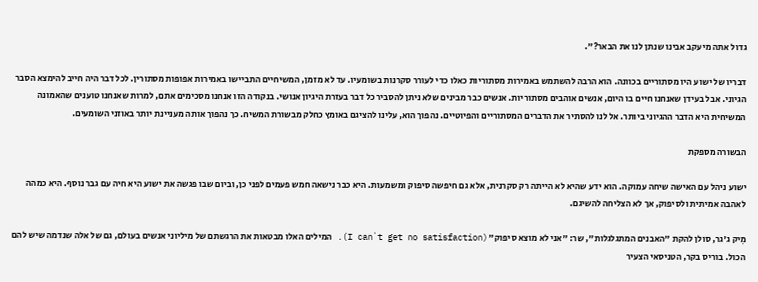גדול אתה מיעקב אבינו שנתן לנו את הבאר?".

דבריו של ישוע היו מסתוריים בכוונה. הוא הרבה להשתמש באמירות מסתוריות כאלו כדי לעורר סקרנות בשומעיו. עד לא מזמן, המשיחיים התביישו באמירות אפופות מסתורין. לכל דבר היה חייב להימצא הסבר הגיוני. אבל בעידן שאנחנו חיים בו היום, אנשים אוהבים מסתוריות. אנשים כבר מבינים שלא ניתן להסביר כל דבר בעזרת היגיון אנושי. בנקודה הזו אנחנו מסכימים אתם, למרות שאנחנו טוענים שהאמונה המשיחית היא הדבר ההגיוני ביותר. אל לנו להסתיר את הדברים המסתוריים והפיוטיים. נהפוך הוא, עלינו להציגם באומץ כחלק מבשורת המשיח. כך נהפוך אותה מעניינת יותר באוזני השומעים.

הבשורה מספקת

ישוע ניהל עם האישה שיחה עמוקה. הוא ידע שהיא לא הייתה רק סקרנית, אלא גם חיפשה סיפוק ומשמעות. היא כבר נישאה חמש פעמים לפני כן, וביום שבו פגשה את ישוע היא חיה עם גבר נוסף. היא כמהה לאהבה אמיתית ולסיפוק, אך לא הצליחה להשיגם.

מִיק ג'גר, סולן להקת "האבנים המתגלגלות", שר: "אני לא מוצא סיפוק" (I can`t get no satisfaction). המילים האלו מבטאות את הרגשתם של מיליוני אנשים בעולם, גם של אלה שנדמה שיש להם הכול. בוריס בקר, הטניסאי הצעיר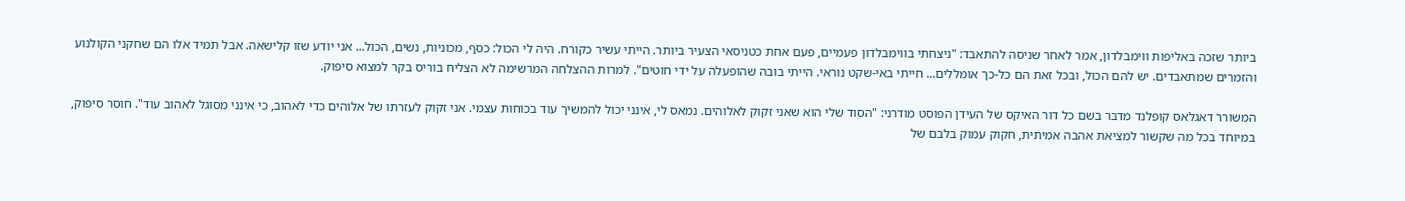ביותר שזכה באליפות ווימבלדון, אמר לאחר שניסה להתאבד: "ניצחתי בווימבלדון פעמיים, פעם אחת כטניסאי הצעיר ביותר. הייתי עשיר כקורח. היה לי הכול: כסף, מכוניות, נשים, הכול... אני יודע שזו קלישאה. אבל תמיד אלו הם שחקני הקולנוע והזמרים שמתאבדים. יש להם הכול, ובכל זאת הם כל-כך אומללים... חייתי באי-שקט נוראי. הייתי בובה שהופעלה על ידי חוטים". למרות ההצלחה המרשימה לא הצליח בוריס בקר למצוא סיפוק.

המשורר דאגלאס קופלנד מדבר בשם כל דור האיקס של העידן הפוסט מודרני: "הסוד שלי הוא שאני זקוק לאלוהים. נמאס לי, אינני יכול להמשיך עוד בכוחות עצמי. אני זקוק לעזרתו של אלוהים כדי לאהוב, כי אינני מסוגל לאהוב עוד". חוסר סיפוק, במיוחד בכל מה שקשור למציאת אהבה אמיתית, חקוק עמוק בלבם של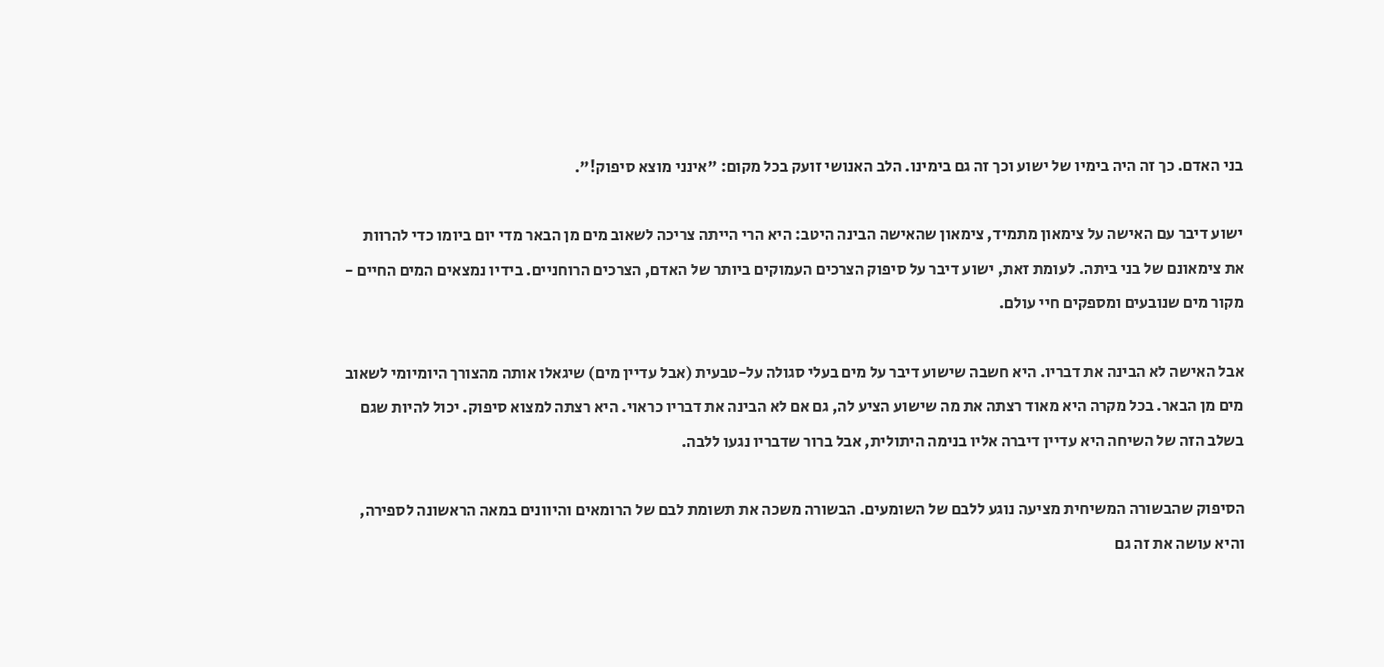בני האדם. כך זה היה בימיו של ישוע וכך זה גם בימינו. הלב האנושי זועק בכל מקום: "אינני מוצא סיפוק!".

ישוע דיבר עם האישה על צימאון מתמיד, צימאון שהאישה הבינה היטב: היא הרי הייתה צריכה לשאוב מים מן הבאר מדי יום ביומו כדי להרוות את צימאונם של בני ביתה. לעומת זאת, ישוע דיבר על סיפוק הצרכים העמוקים ביותר של האדם, הצרכים הרוחניים. בידיו נמצאים המים החיים - מקור מים שנובעים ומספקים חיי עולם.

אבל האישה לא הבינה את דבריו. היא חשבה שישוע דיבר על מים בעלי סגולה על-טבעית (אבל עדיין מים) שיגאלו אותה מהצורך היומיומי לשאוב מים מן הבאר. בכל מקרה היא מאוד רצתה את מה שישוע הציע לה, גם אם לא הבינה את דבריו כראוי. היא רצתה למצוא סיפוק. יכול להיות שגם בשלב הזה של השיחה היא עדיין דיברה אליו בנימה היתולית, אבל ברור שדבריו נגעו ללבה.

הסיפוק שהבשורה המשיחית מציעה נוגע ללבם של השומעים. הבשורה משכה את תשומת לבם של הרומאים והיוונים במאה הראשונה לספירה, והיא עושה את זה גם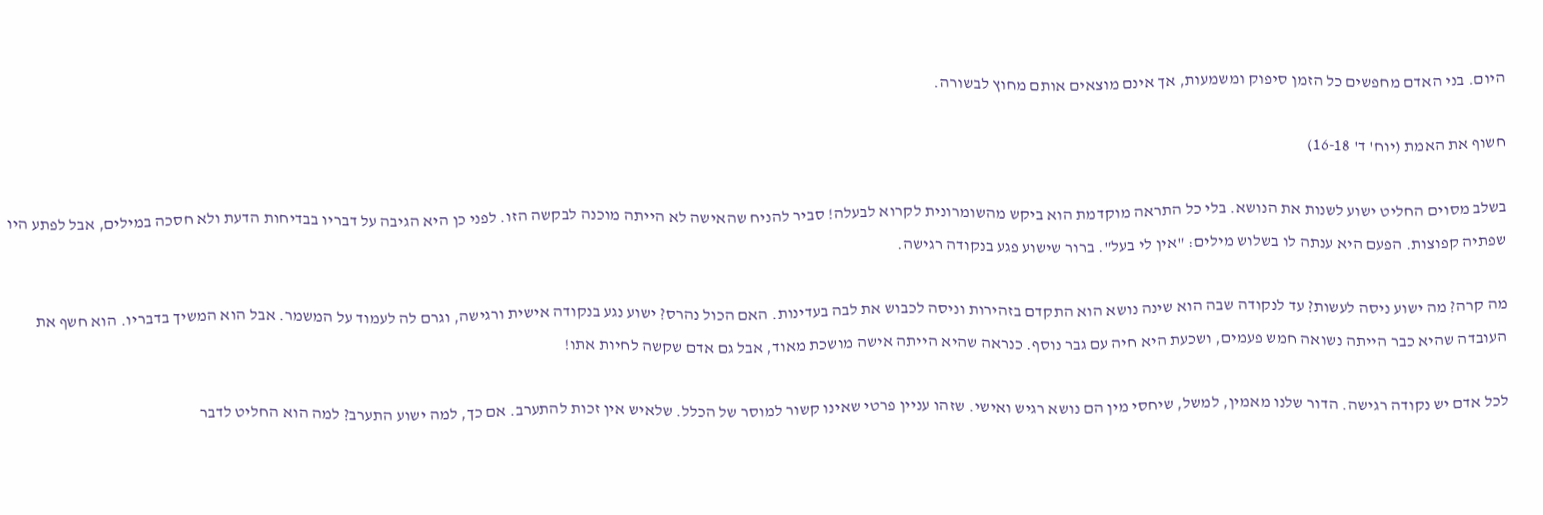היום. בני האדם מחפשים כל הזמן סיפוק ומשמעות, אך אינם מוצאים אותם מחוץ לבשורה.

חשוף את האמת (יוח' ד' 16-18)

בשלב מסוים החליט ישוע לשנות את הנושא. בלי כל התראה מוקדמת הוא ביקש מהשומרונית לקרוא לבעלה! סביר להניח שהאישה לא הייתה מוכנה לבקשה הזו. לפני כן היא הגיבה על דבריו בבדיחות הדעת ולא חסכה במילים, אבל לפתע היו שפתיה קפוצות. הפעם היא ענתה לו בשלוש מילים: "אין לי בעל". ברור שישוע פגע בנקודה רגישה.

מה קרה? מה ישוע ניסה לעשות? עד לנקודה שבה הוא שינה נושא הוא התקדם בזהירות וניסה לכבוש את לבה בעדינות. האם הכול נהרס? ישוע נגע בנקודה אישית ורגישה, וגרם לה לעמוד על המשמר. אבל הוא המשיך בדבריו. הוא חשף את העובדה שהיא כבר הייתה נשואה חמש פעמים, ושכעת היא חיה עם גבר נוסף. כנראה שהיא הייתה אישה מושכת מאוד, אבל גם אדם שקשה לחיות אתו!

לכל אדם יש נקודה רגישה. הדור שלנו מאמין, למשל, שיחסי מין הם נושא רגיש ואישי. שזהו עניין פרטי שאינו קשור למוסר של הכלל. שלאיש אין זכות להתערב. אם כך, למה ישוע התערב? למה הוא החליט לדבר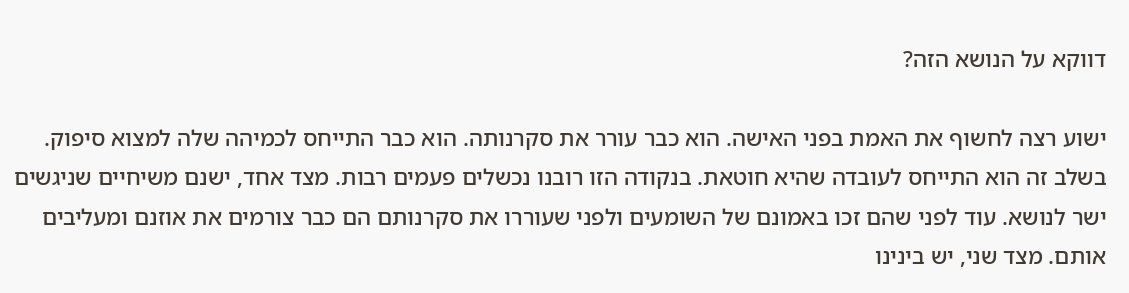דווקא על הנושא הזה?

ישוע רצה לחשוף את האמת בפני האישה. הוא כבר עורר את סקרנותה. הוא כבר התייחס לכמיהה שלה למצוא סיפוק. בשלב זה הוא התייחס לעובדה שהיא חוטאת. בנקודה הזו רובנו נכשלים פעמים רבות. מצד אחד, ישנם משיחיים שניגשים ישר לנושא. עוד לפני שהם זכו באמונם של השומעים ולפני שעוררו את סקרנותם הם כבר צורמים את אוזנם ומעליבים אותם. מצד שני, יש בינינו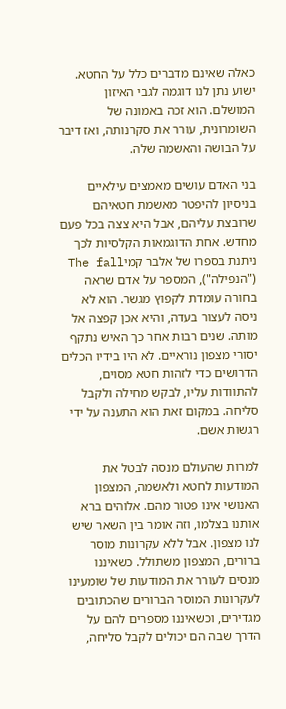כאלה שאינם מדברים כלל על החטא. ישוע נתן לנו דוגמה לגבי האיזון המושלם. הוא זכה באמונה של השומרונית, עורר את סקרנותה, ואז דיבר על הבושה והאשמה שלה.

בני האדם עושים מאמצים עילאיים בניסיון להיפטר מאשמת חטאיהם שרובצת עליהם, אבל היא צצה בכל פעם מחדש. אחת הדוגמאות הקלסיות לכך ניתנת בספרו של אלבר קמיThe fall ("הנפילה"), המספר על אדם שראה בחורה עומדת לקפוץ מגשר. הוא לא ניסה לעצור בעדה, והיא אכן קפצה אל מותה. שנים רבות אחר כך האיש נתקף יסורי מצפון נוראיים. לא היו בידיו הכלים הדרושים כדי לזהות חטא מסוים, להתוודות עליו, לבקש מחילה ולקבל סליחה. במקום זאת הוא התענה על ידי רגשות אשם.

למרות שהעולם מנסה לבטל את המודעות לחטא ולאשמה, המצפון האנושי אינו פטור מהם. אלוהים ברא אותנו בצלמו, וזה אומר בין השאר שיש לנו מצפון. אבל ללא עקרונות מוסר ברורים, המצפון משתולל. כשאיננו מנסים לעורר את המודעות של שומעינו לעקרונות המוסר הברורים שהכתובים מגדירים, וכשאיננו מספרים להם על הדרך שבה הם יכולים לקבל סליחה,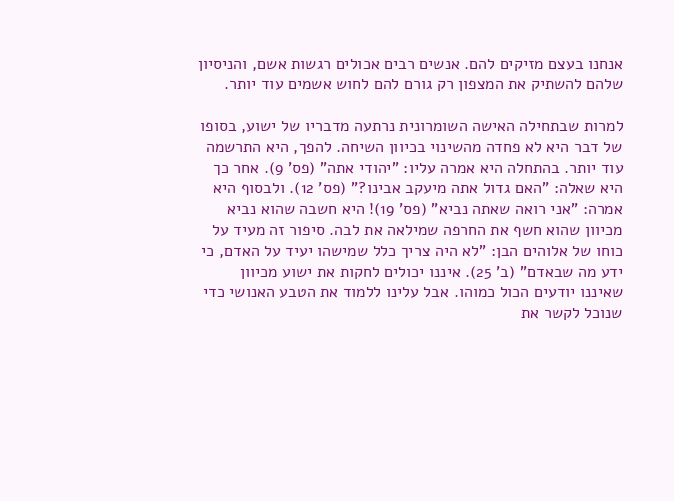אנחנו בעצם מזיקים להם. אנשים רבים אכולים רגשות אשם, והניסיון שלהם להשתיק את המצפון רק גורם להם לחוש אשמים עוד יותר.

למרות שבתחילה האישה השומרונית נרתעה מדבריו של ישוע, בסופו של דבר היא לא פחדה מהשינוי בכיוון השיחה. להפך, היא התרשמה עוד יותר. בהתחלה היא אמרה עליו: "יהודי אתה" (פס' 9). אחר כך היא שאלה: "האם גדול אתה מיעקב אבינו?" (פס' 12). ולבסוף היא אמרה: "אני רואה שאתה נביא" (פס' 19)! היא חשבה שהוא נביא מכיוון שהוא חשף את החרפה שמילאה את לבה. סיפור זה מעיד על כוחו של אלוהים הבן: "לא היה צריך כלל שמישהו יעיד על האדם, כי ידע מה שבאדם" (ב' 25). איננו יכולים לחקות את ישוע מכיוון שאיננו יודעים הכול כמוהו. אבל עלינו ללמוד את הטבע האנושי כדי שנוכל לקשר את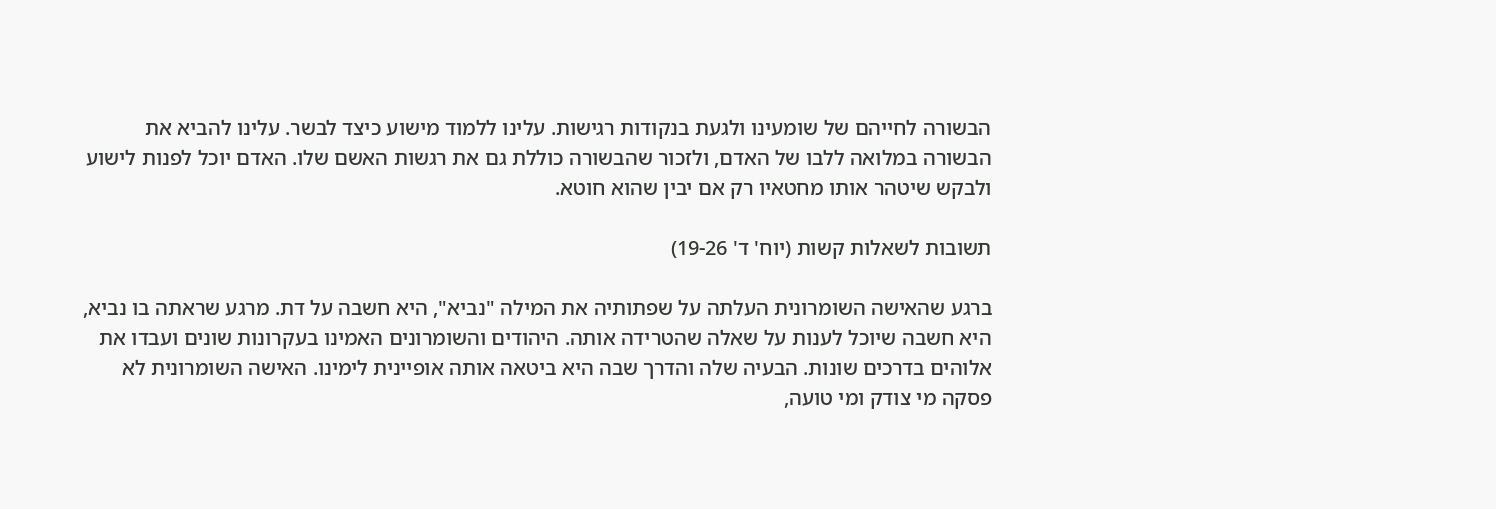הבשורה לחייהם של שומעינו ולגעת בנקודות רגישות. עלינו ללמוד מישוע כיצד לבשר. עלינו להביא את הבשורה במלואה ללבו של האדם, ולזכור שהבשורה כוללת גם את רגשות האשם שלו. האדם יוכל לפנות לישוע ולבקש שיטהר אותו מחטאיו רק אם יבין שהוא חוטא.

תשובות לשאלות קשות (יוח' ד' 19-26)

ברגע שהאישה השומרונית העלתה על שפתותיה את המילה "נביא", היא חשבה על דת. מרגע שראתה בו נביא, היא חשבה שיוכל לענות על שאלה שהטרידה אותה. היהודים והשומרונים האמינו בעקרונות שונים ועבדו את אלוהים בדרכים שונות. הבעיה שלה והדרך שבה היא ביטאה אותה אופיינית לימינו. האישה השומרונית לא פסקה מי צודק ומי טועה,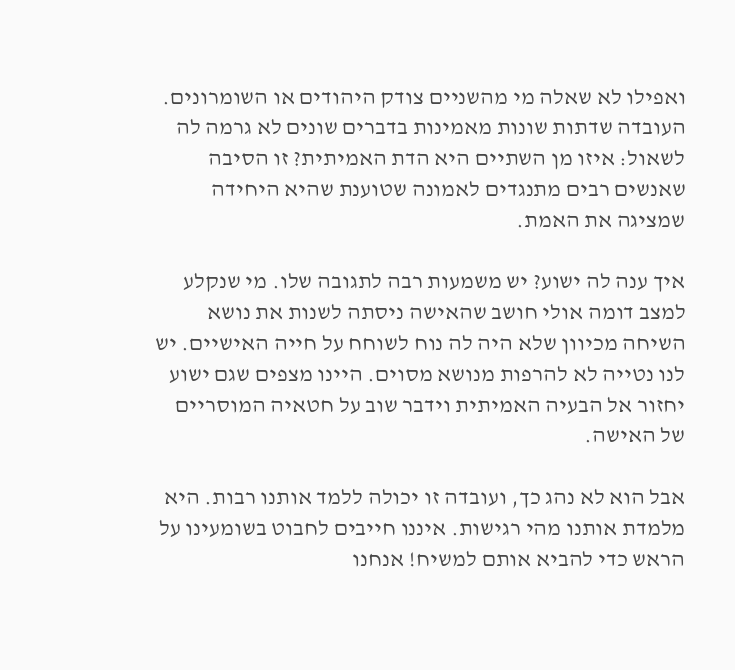ואפילו לא שאלה מי מהשניים צודק היהודים או השומרונים. העובדה שדתות שונות מאמינות בדברים שונים לא גרמה לה לשאול: איזו מן השתיים היא הדת האמיתית? זו הסיבה שאנשים רבים מתנגדים לאמונה שטוענת שהיא היחידה שמציגה את האמת.

איך ענה לה ישוע? יש משמעות רבה לתגובה שלו. מי שנקלע למצב דומה אולי חושב שהאישה ניסתה לשנות את נושא השיחה מכיוון שלא היה לה נוח לשוחח על חייה האישיים. יש לנו נטייה לא להרפות מנושא מסוים. היינו מצפים שגם ישוע יחזור אל הבעיה האמיתית וידבר שוב על חטאיה המוסריים של האישה.

אבל הוא לא נהג כך, ועובדה זו יכולה ללמד אותנו רבות. היא מלמדת אותנו מהי רגישות. איננו חייבים לחבוט בשומעינו על הראש כדי להביא אותם למשיח! אנחנו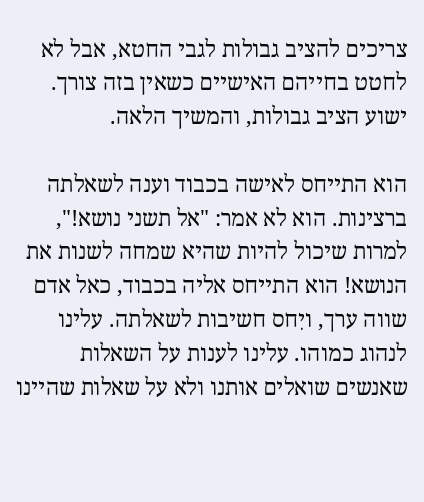צריכים להציב גבולות לגבי החטא, אבל לא לחטט בחייהם האישיים כשאין בזה צורך. ישוע הציב גבולות, והמשיך הלאה.

הוא התייחס לאישה בכבוד וענה לשאלתה ברצינות. הוא לא אמר: "אל תשני נושא!", למרות שיכול להיות שהיא שמחה לשנות את הנושא! הוא התייחס אליה בכבוד, כאל אדם שווה ערך, ויִחס חשיבות לשאלתה. עלינו לנהוג כמוהו. עלינו לענות על השאלות שאנשים שואלים אותנו ולא על שאלות שהיינו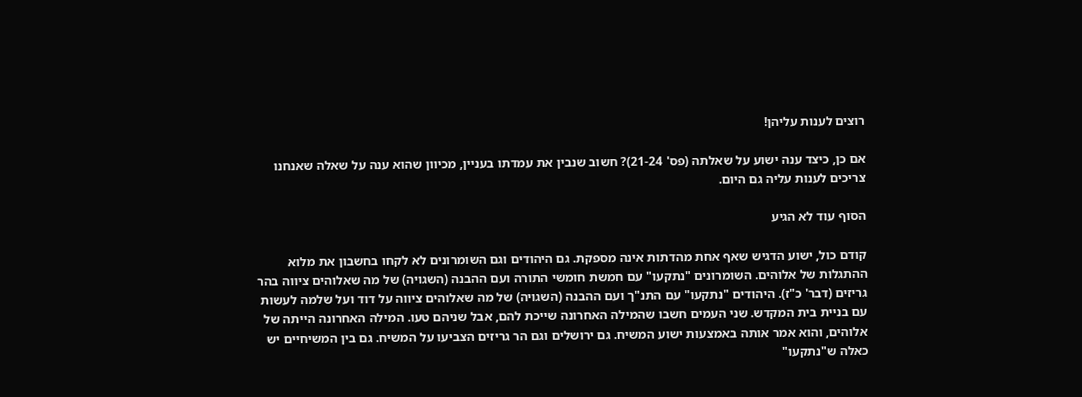רוצים לענות עליהן!

אם כן, כיצד ענה ישוע על שאלתה (פס' 21-24)? חשוב שנבין את עמדתו בעניין, מכיוון שהוא ענה על שאלה שאנחנו צריכים לענות עליה גם היום.

הסוף עוד לא הגיע

קודם כול, ישוע הדגיש שאף אחת מהדתות אינה מספקת. גם היהודים וגם השומרונים לא לקחו בחשבון את מלוא ההתגלות של אלוהים. השומרונים "נתקעו" עם חמשת חומשי התורה ועם ההבנה (השגויה) של מה שאלוהים ציווה בהר גריזים (דבר' כ"ז). היהודים "נתקעו" עם התנ"ך ועם ההבנה (השגויה) של מה שאלוהים ציווה על דוד ועל שלמה לעשות עם בניית בית המקדש. שני העמים חשבו שהמילה האחרונה שייכת להם, אבל שניהם טעו. המילה האחרונה הייתה של אלוהים, והוא אמר אותה באמצעות ישוע המשיח. גם ירושלים וגם הר גריזים הצביעו על המשיח. גם בין המשיחיים יש כאלה ש"נתקעו"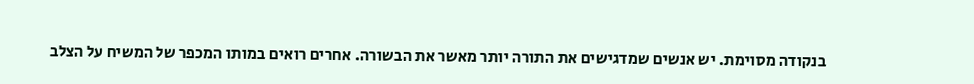בנקודה מסוימת. יש אנשים שמדגישים את התורה יותר מאשר את הבשורה. אחרים רואים במותו המכפר של המשיח על הצלב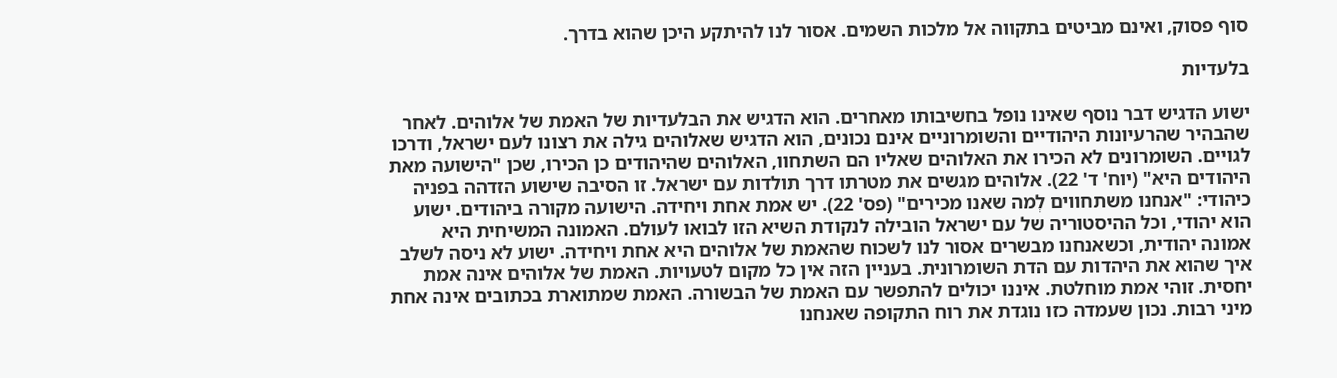סוף פסוק, ואינם מביטים בתקווה אל מלכות השמים. אסור לנו להיתקע היכן שהוא בדרך.

בלעדיות

ישוע הדגיש דבר נוסף שאינו נופל בחשיבותו מאחרים. הוא הדגיש את הבלעדיות של האמת של אלוהים. לאחר שהבהיר שהרעיונות היהודיים והשומרוניים אינם נכונים, הוא הדגיש שאלוהים גילה את רצונו לעם ישראל, ודרכו לגויים. השומרונים לא הכירו את האלוהים שאליו הם השתחוו, האלוהים שהיהודים כן הכירו, שכן "הישועה מאת היהודים היא" (יוח' ד' 22). אלוהים מגשים את מטרתו דרך תולדות עם ישראל. זו הסיבה שישוע הזדהה בפניה כיהודי: "אנחנו משתחווים לְמה שאנו מכירים" (פס' 22). יש אמת אחת ויחידה. הישועה מקורה ביהודים. ישוע הוא יהודי, וכל ההיסטוריה של עם ישראל הובילה לנקודת השיא הזו לבואו לעולם. האמונה המשיחית היא אמונה יהודית, וכשאנחנו מבשרים אסור לנו לשכוח שהאמת של אלוהים היא אחת ויחידה. ישוע לא ניסה לשלב איך שהוא את היהדות עם הדת השומרונית. בעניין הזה אין כל מקום לטעויות. האמת של אלוהים אינה אמת יחסית. זוהי אמת מוחלטת. איננו יכולים להתפשר עם האמת של הבשורה. האמת שמתוארת בכתובים אינה אחת מיני רבות. נכון שעמדה כזו נוגדת את רוח התקופה שאנחנו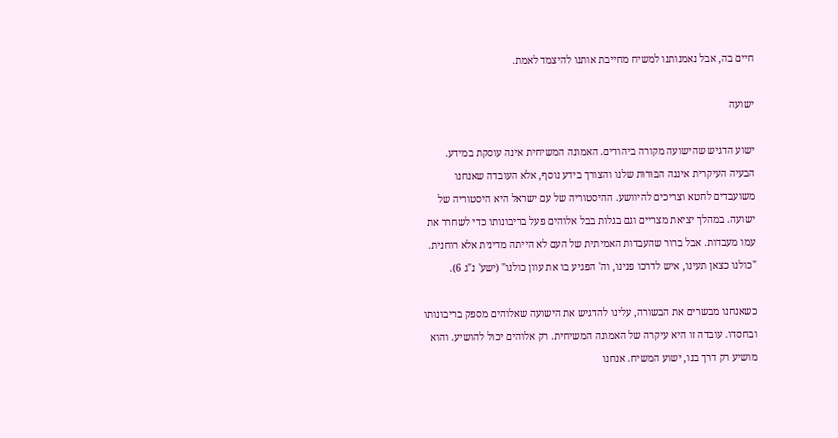חיים בה, אבל נאמנותנו למשיח מחייבת אותנו להיצמד לאמת.

ישועה

ישוע הדגיש שהישועה מקורה ביהודים. האמונה המשיחית אינה עוסקת במידע. הבעיה העיקרית איננה הבּוּרוּת שלנו והצורך בידע נוסף, אלא העובדה שאנחנו משועבדים לחטא וצריכים להיוושע. ההיסטוריה של עם ישראל היא היסטוריה של ישועה. במהלך יציאת מצריים וגם בגלות בבל אלוהים פעל בריבונותו כדי לשחרר את עמו מעבדות. אבל ברור שהעבדות האמיתית של העם לא הייתה מדינית אלא רוחנית. "כולנו כצאן תעינו, איש לדרכו פנינו, וה' הפגיע בו את עוון כולנו" (ישע' נ"ג 6).

כשאנחנו מבשרים את הבשורה, עלינו להדגיש את הישועה שאלוהים מספק בריבונותו ובחסדו. עובדה זו היא עיקרה של האמונה המשיחית. רק אלוהים יכול להושיע. והוא מושיע רק דרך בנו, ישוע המשיח. אנחנו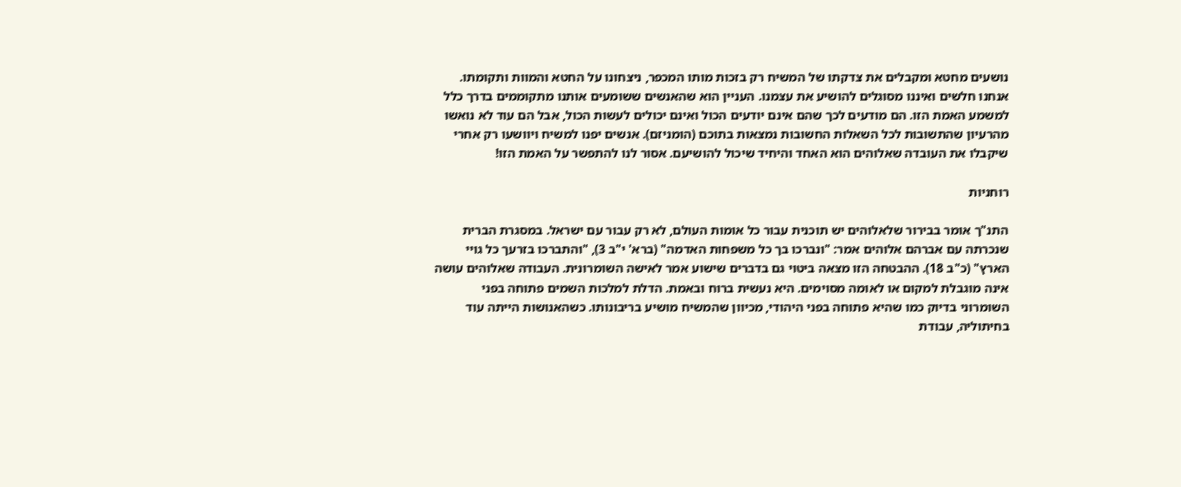נושעים מחטא ומקבלים את צדקתו של המשיח רק בזכות מותו המכפר, ניצחונו על החטא והמוות ותקומתו. אנחנו חלשים ואיננו מסוגלים להושיע את עצמנו. העניין הוא שהאנשים ששומעים אותנו מתקוממים בדרך כלל למשמע האמת הזו. הם מודעים לכך שהם אינם יודעים הכול ואינם יכולים לעשות הכול, אבל הם עוד לא נואשו מהרעיון שהתשובות לכל השאלות החשובות נמצאות בתוכם (הומניזם). אנשים יפנו למשיח ויוושעו רק אחרי שיקבלו את העובדה שאלוהים הוא האחד והיחיד שיכול להושיעם. אסור לנו להתפשר על האמת הזו!

רוחניות

התנ"ך אומר בבירור שלאלוהים יש תוכנית עבור כל אומות העולם, לא רק עבור עם ישראל. במסגרת הברית שנכרתה עם אברהם אלוהים אמר: "ונברכו בך כל משפחות האדמה" (ברא' י"ב 3), "והתברכו בזרעך כל גויי הארץ" (כ"ב 18). ההבטחה הזו מצאה ביטוי גם בדברים שישוע אמר לאישה השומרונית. העבודה שאלוהים עושה אינה מוגבלת למקום או לאומה מסוימים. היא נעשית ברוח ובאמת. הדלת למלכות השמים פתוחה בפני השומרוני בדיוק כמו שהיא פתוחה בפני היהודי, מכיוון שהמשיח מושיע בריבונותו. כשהאנושות הייתה עוד בחיתוליה, עבודת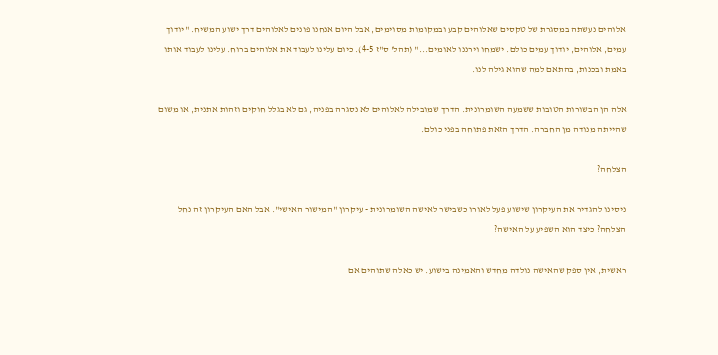אלוהים נעשתה במסגרת של טקסים שאלוהים קבע ובמקומות מסוימים, אבל היום אנחנו פונים לאלוהים דרך ישוע המשיח. "יודוך עמים, אלוהים, יודוך עמים כולם. ישמחו וירננו לאומים..." (תהל' ס"ז 4-5). כיום עלינו לעבוד את אלוהים ברוח. עלינו לעבוד אותו באמת ובכנות, בהתאם למה שהוא גילה לנו.

אלה הן הבשורות הטובות ששמעה השומרונית. הדרך שמובילה לאלוהים לא נסגרה בפניה, גם לא בגלל חוקים וזהות אתנית, או משום שהייתה מנודה מן החברה. הדרך הזאת פתוחה בפני כולם.

הצלחה?

ניסינו להגדיר את העיקרון שישוע פעל לאורו כשבישר לאישה השומרונית - עיקרון "המישור האישי". אבל האם העיקרון זה נחל הצלחה? כיצד הוא השפיע על האישה?

ראשית, אין ספק שהאישה נולדה מחדש והאמינה בישוע. יש כאלה שתוהים אם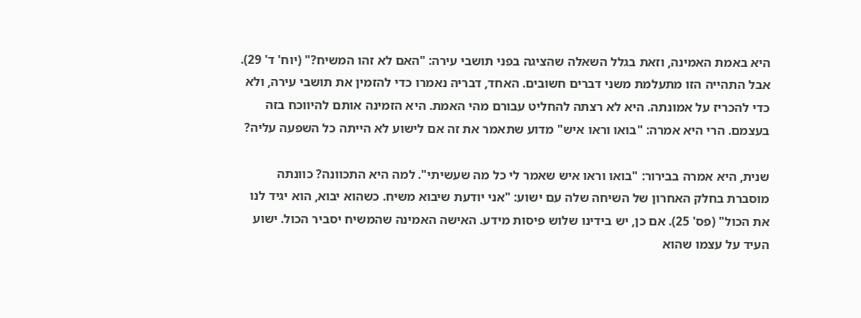היא באמת האמינה, וזאת בגלל השאלה שהציגה בפני תושבי עירה: "האם לא זהו המשיח?" (יוח' ד' 29). אבל התהייה הזו מתעלמת משני דברים חשובים. האחד, דבריה נאמרו כדי להזמין את תושבי עירה, ולא כדי להכריז על אמונתה. היא לא רצתה להחליט עבורם מהי האמת. היא הזמינה אותם להיווכח בזה בעצמם. הרי היא אמרה: "בואו וראו איש" מדוע שתאמר את זה אם לישוע לא הייתה כל השפעה עליה?

שנית, היא אמרה בבירור: "בואו וראו איש שאמר לי כל מה שעשיתי". למה היא התכוונה? כוונתה מוסברת בחלק האחרון של השיחה שלה עם ישוע: "אני יודעת שיבוא משיח. כשהוא יבוא, הוא יגיד לנו את הכול" (פס' 25). אם כן, יש בידינו שלוש פיסות מידע. האישה האמינה שהמשיח יסביר הכול. ישוע העיד על עצמו שהוא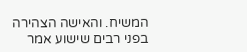המשיח. והאישה הצהירה בפני רבים שישוע אמר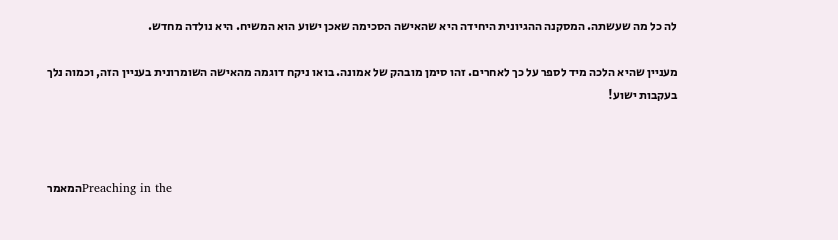לה כל מה שעשתה. המסקנה ההגיונית היחידה היא שהאישה הסכימה שאכן ישוע הוא המשיח. היא נולדה מחדש.

מעניין שהיא הלכה מיד לספר על כך לאחרים. זהו סימן מובהק של אמונה. בואו ניקח דוגמה מהאישה השומרונית בעניין הזה, וכמוה נלך בעקבות ישוע!



המאמרPreaching in the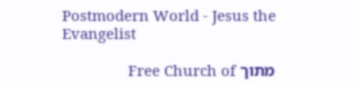Postmodern World - Jesus the Evangelist

מתוך Free Church of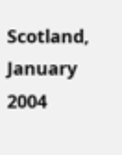Scotland, January 2004